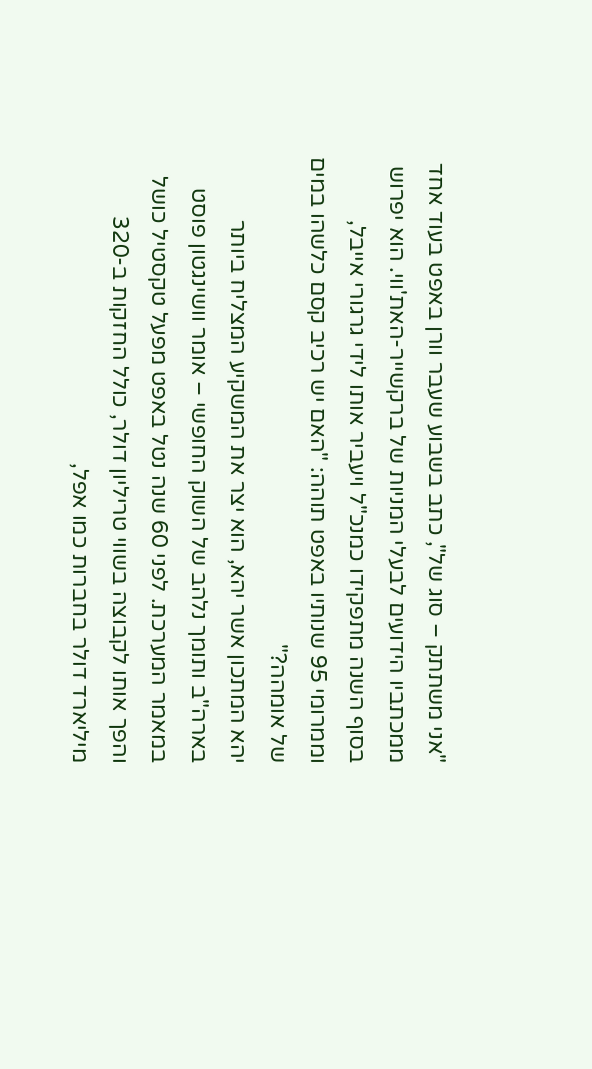"אני משתתק – סוג של", כתב בשבוע שעבר וורן באפט בעוד אחד ממכתביו הידועים לבעלי המניות של ברקשייר-האת'ווי. הוא יפרוש בסוף השנה מתפקידו כמנכ"ל ויעביר אותו לידי גרגורי אייבל, וממרומי 95 שנותיו באפט תוהה: "האם יש רכיב קסם כלשהו במים של אומהה?"
יהא המתכון אשר יהא, הוא יצר את המשקיע המצליח ביותר בארה"ב ותומך נלהב של השוק החופשי – אומר וושינגטון פוסט במאמר המערכת. לפני 60 שנה נטל באפט מפעל טקסטיל כושל והפך אותו לקבוצה בשווי טריליון דולר, כולל החזקות ב-320 מיליארד דולר בחברות כמו אפל,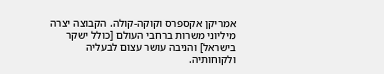אמריקן אקספרס וקוקה-קולה. הקבוצה יצרה מיליוני משרות ברחבי העולם [כולל ישקר בישראל] והניבה עושר עצום לבעליה ולקוחותיה.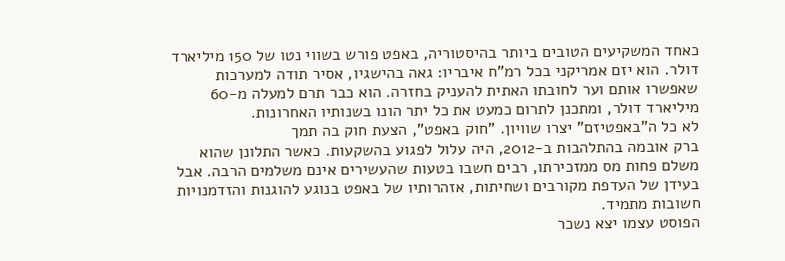כאחד המשקיעים הטובים ביותר בהיסטוריה, באפט פורש בשווי נטו של 150 מיליארד דולר. הוא יזם אמריקני בכל רמ"ח איבריו: גאה בהישגיו, אסיר תודה למערכות שאפשרו אותם וער לחובתו האתית להעניק בחזרה. הוא כבר תרם למעלה מ-60 מיליארד דולר, ומתכנן לתרום כמעט את כל יתר הונו בשנותיו האחרונות.
לא כל ה"באפטיזם" יצרו שוויון. "חוק באפט", הצעת חוק בה תמך
ברק אובמה בהתלהבות ב-2012, היה עלול לפגוע בהשקעות. כאשר התלונן שהוא משלם פחות מס ממזכירתו, רבים חשבו בטעות שהעשירים אינם משלמים הרבה. אבל בעידן של העדפת מקורבים ושחיתות, אזהרותיו של באפט בנוגע להוגנות והזדמנויות חשובות מתמיד.
הפוסט עצמו יצא נשכר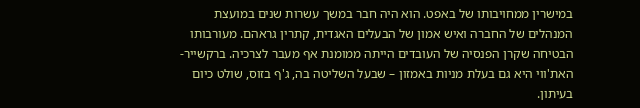במישרין ממחויבותו של באפט. הוא היה חבר במשך עשרות שנים במועצת המנהלים של החברה ואיש אמון של הבעלים האגדית, קתרין גראהם. מעורבותו הבטיחה שקרן הפנסיה של העובדים הייתה ממומנת אף מעבר לצרכיה. ברקשייר-האת'ווי היא גם בעלת מניות באמזון – שבעל השליטה בה, ג'ף בזוס, שולט כיום בעיתון.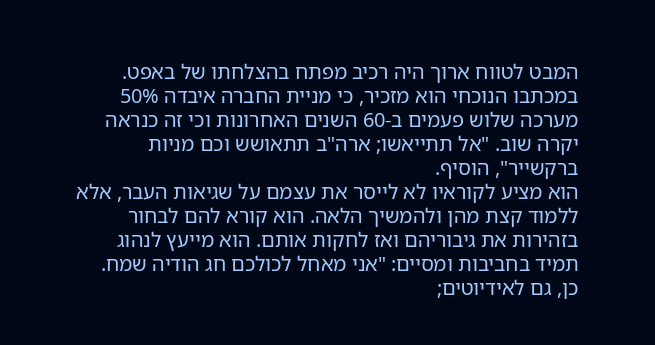המבט לטווח ארוך היה רכיב מפתח בהצלחתו של באפט. במכתבו הנוכחי הוא מזכיר, כי מניית החברה איבדה 50% מערכה שלוש פעמים ב-60 השנים האחרונות וכי זה כנראה יקרה שוב. "אל תתייאשו; ארה"ב תתאושש וכם מניות ברקשייר", הוסיף.
הוא מציע לקוראיו לא לייסר את עצמם על שגיאות העבר, אלא ללמוד קצת מהן ולהמשיך הלאה. הוא קורא להם לבחור בזהירות את גיבוריהם ואז לחקות אותם. הוא מייעץ לנהוג תמיד בחביבות ומסיים: "אני מאחל לכולכם חג הודיה שמח. כן, גם לאידיוטים;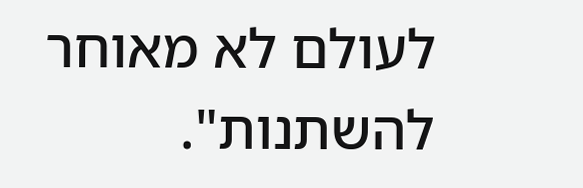לעולם לא מאוחר להשתנות".